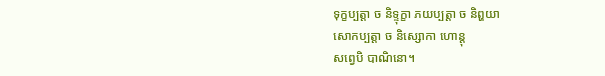ទុក្ខប្បត្តា ច និទ្ទុក្ខា ភយប្បត្តា ច និព្ហយា
សោកប្បត្តា ច និស្សោកា ហោន្តុ
សព្វេបិ បាណិនោ។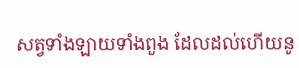សត្វទាំងឡាយទាំងពួង ដែលដល់ហើយនូ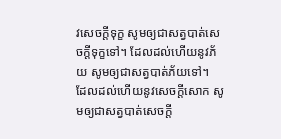វសេចក្តីទុក្ខ សូមឲ្យជាសត្វបាត់សេចក្តីទុក្ខទៅ។ ដែលដល់ហើយនូវភ័យ សូមឲ្យជាសត្វបាត់ភ័យទៅ។
ដែលដល់ហើយនូវសេចក្តីសោក សូមឲ្យជាសត្វបាត់សេចក្តី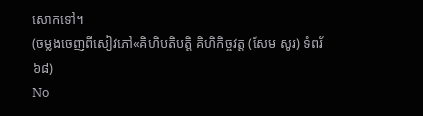សោកទៅ។
(ចម្លងចេញពីសៀវភៅ«គិហិបតិបត្តិ គិហិកិច្ចវត្ត (សែម សូរ) ទំពរ័ ៦៨)
No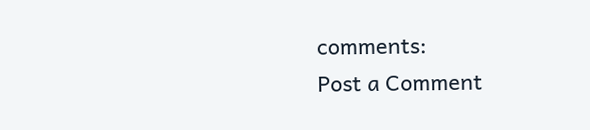comments:
Post a Comment